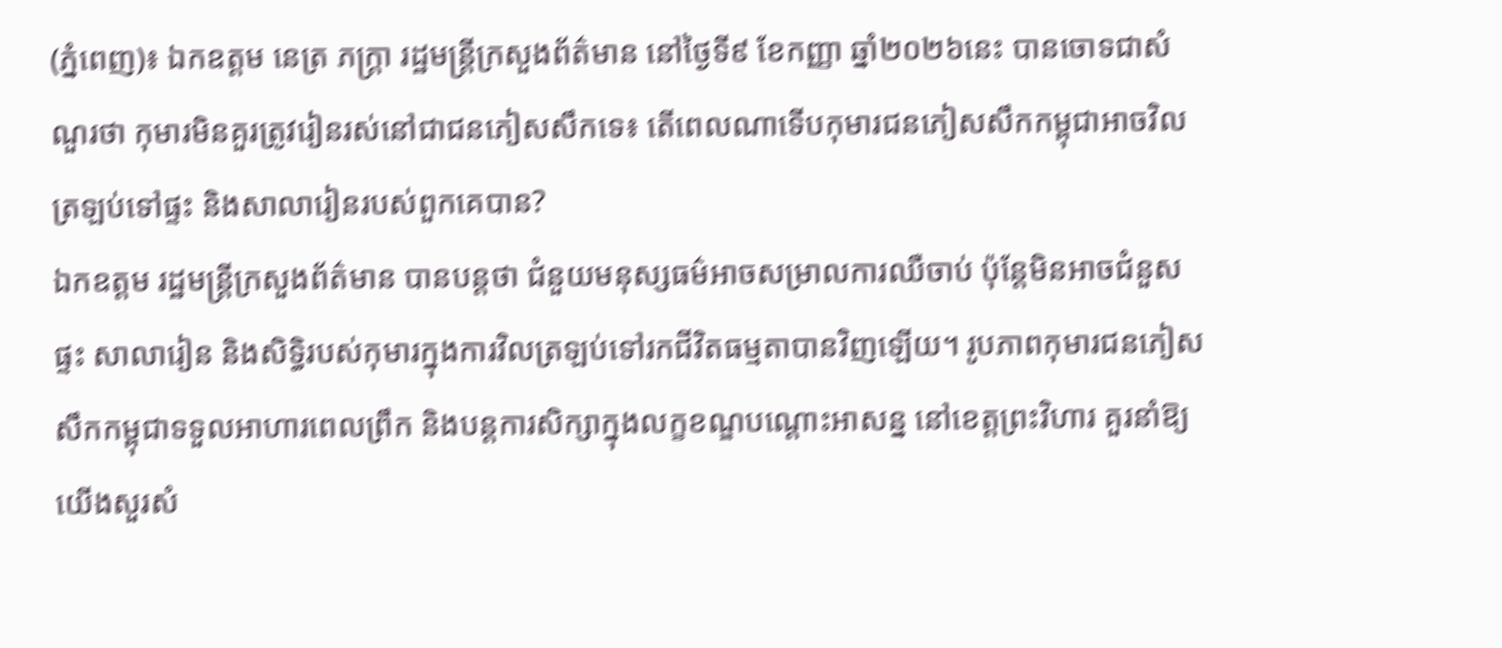(ភ្នំពេញ)៖ ឯកឧត្តម នេត្រ ភក្ត្រា រដ្ឋមន្ត្រីក្រសួងព័ត៌មាន នៅថ្ងៃទី៩ ខែកញ្ញា ឆ្នាំ២០២៦នេះ បានចោទជាសំណួរថា កុមារមិនគួរត្រូវរៀនរស់នៅជាជនភៀសសឹកទេ៖ តើពេលណាទើបកុមារជនភៀសសឹកកម្ពុជាអាចវិលត្រឡប់ទៅផ្ទះ និងសាលារៀនរបស់ពួកគេបាន?
ឯកឧត្តម រដ្ឋមន្ត្រីក្រសួងព័ត៌មាន បានបន្តថា ជំនួយមនុស្សធម៌អាចសម្រាលការឈឺចាប់ ប៉ុន្តែមិនអាចជំនួសផ្ទះ សាលារៀន និងសិទ្ធិរបស់កុមារក្នុងការវិលត្រឡប់ទៅរកជីវិតធម្មតាបានវិញឡើយ។ រូបភាពកុមារជនភៀសសឹកកម្ពុជាទទួលអាហារពេលព្រឹក និងបន្តការសិក្សាក្នុងលក្ខខណ្ឌបណ្តោះអាសន្ន នៅខេត្តព្រះវិហារ គួរនាំឱ្យយើងសួរសំ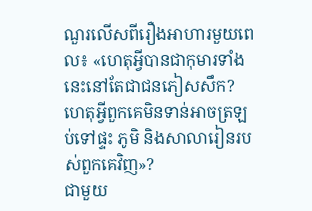ណួរលើសពីរឿងអាហារមួយពេល៖ «ហេតុអ្វីបានជាកុមារទាំងនេះនៅតែជាជនភៀសសឹក? ហេតុអ្វីពួកគេមិនទាន់អាចត្រឡប់ទៅផ្ទះ ភូមិ និងសាលារៀនរបស់ពួកគេវិញ»?
ជាមួយ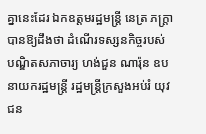គ្នានេះដែរ ឯកឧត្តមរដ្ឋមន្ត្រី នេត្រ ភក្ត្រា បានឱ្យដឹងថា ដំណើរទស្សនកិច្ចរបស់បណ្ឌិតសភាចារ្យ ហង់ជួន ណារ៉ុន ឧបនាយករដ្ឋមន្ត្រី រដ្ឋមន្ត្រីក្រសួងអប់រំ យុវជន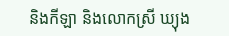និងកីឡា និងលោកស្រី ឃ្យុង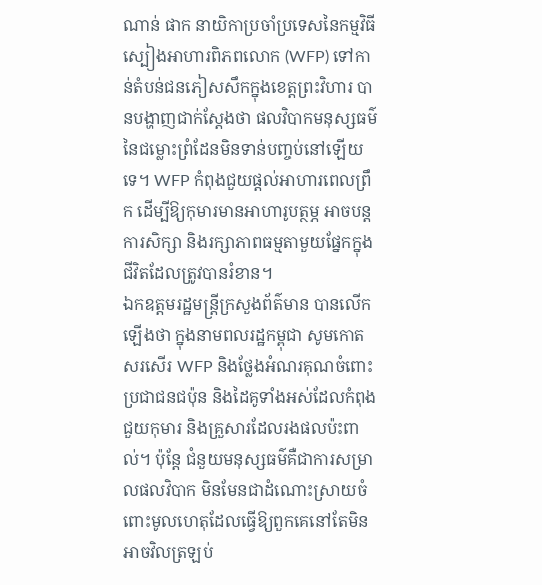ណាន់ ផាក នាយិកាប្រចាំប្រទេសនៃកម្មវិធីស្បៀងអាហារពិភពលោក (WFP) ទៅកាន់តំបន់ជនភៀសសឹកក្នុងខេត្តព្រះវិហារ បានបង្ហាញជាក់ស្តែងថា ផលវិបាកមនុស្សធម៌នៃជម្លោះព្រំដែនមិនទាន់បញ្ចប់នៅឡើយទេ។ WFP កំពុងជួយផ្តល់អាហារពេលព្រឹក ដើម្បីឱ្យកុមារមានអាហារូបត្ថម្ភ អាចបន្តការសិក្សា និងរក្សាភាពធម្មតាមួយផ្នែកក្នុងជីវិតដែលត្រូវបានរំខាន។
ឯកឧត្តមរដ្ឋមន្ត្រីក្រសួងព័ត៌មាន បានលើកឡើងថា ក្នុងនាមពលរដ្ឋកម្ពុជា សូមកោតសរសើរ WFP និងថ្លែងអំណរគុណចំពោះប្រជាជនជប៉ុន និងដៃគូទាំងអស់ដែលកំពុងជួយកុមារ និងគ្រួសារដែលរងផលប៉ះពាល់។ ប៉ុន្តែ ជំនួយមនុស្សធម៌គឺជាការសម្រាលផលវិបាក មិនមែនជាដំណោះស្រាយចំពោះមូលហេតុដែលធ្វើឱ្យពួកគេនៅតែមិនអាចវិលត្រឡប់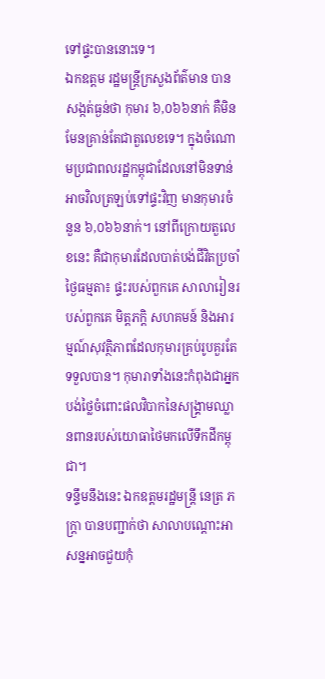ទៅផ្ទះបាននោះទេ។
ឯកឧត្តម រដ្ឋមន្ត្រីក្រសួងព័ត៌មាន បានសង្កត់ធ្ងន់ថា កុមារ ៦,០៦៦នាក់ គឺមិនមែនគ្រាន់តែជាតួលេខទេ។ ក្នុងចំណោមប្រជាពលរដ្ឋកម្ពុជាដែលនៅមិនទាន់អាចវិលត្រឡប់ទៅផ្ទះវិញ មានកុមារចំនួន ៦,០៦៦នាក់។ នៅពីក្រោយតួលេខនេះ គឺជាកុមារដែលបាត់បង់ជីវិតប្រចាំថ្ងៃធម្មតា៖ ផ្ទះរបស់ពួកគេ សាលារៀនរបស់ពួកគេ មិត្តភក្តិ សហគមន៍ និងអារម្មណ៍សុវត្ថិភាពដែលកុមារគ្រប់រូបគួរតែទទួលបាន។ កុមារាទាំងនេះកំពុងជាអ្នកបង់ថ្លៃចំពោះផលវិបាកនៃសង្គ្រាមឈ្លានពានរបស់យោធាថៃមកលើទឹកដីកម្ពុជា។
ទន្ទឹមនឹងនេះ ឯកឧត្តមរដ្ឋមន្ត្រី នេត្រ ភក្ត្រា បានបញ្ជាក់ថា សាលាបណ្តោះអាសន្នអាចជួយកុំ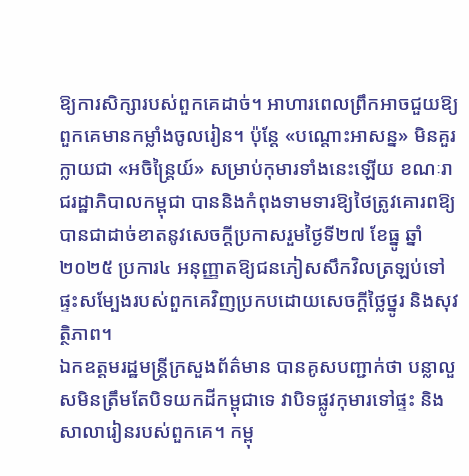ឱ្យការសិក្សារបស់ពួកគេដាច់។ អាហារពេលព្រឹកអាចជួយឱ្យពួកគេមានកម្លាំងចូលរៀន។ ប៉ុន្តែ «បណ្តោះអាសន្ន» មិនគួរក្លាយជា «អចិន្ត្រៃយ៍» សម្រាប់កុមារទាំងនេះឡើយ ខណៈរាជរដ្ឋាភិបាលកម្ពុជា បាននិងកំពុងទាមទារឱ្យថៃត្រូវគោរពឱ្យបានជាដាច់ខាតនូវសេចក្តីប្រកាសរួមថ្ងៃទី២៧ ខែធ្នូ ឆ្នាំ២០២៥ ប្រការ៤ អនុញ្ញាតឱ្យជនភៀសសឹកវិលត្រឡប់ទៅផ្ទះសម្បែងរបស់ពួកគេវិញប្រកបដោយសេចក្តីថ្លៃថ្នូរ និងសុវត្ថិភាព។
ឯកឧត្តមរដ្ឋមន្ត្រីក្រសួងព័ត៌មាន បានគូសបញ្ជាក់ថា បន្លាលួសមិនត្រឹមតែបិទយកដីកម្ពុជាទេ វាបិទផ្លូវកុមារទៅផ្ទះ និងសាលារៀនរបស់ពួកគេ។ កម្ពុ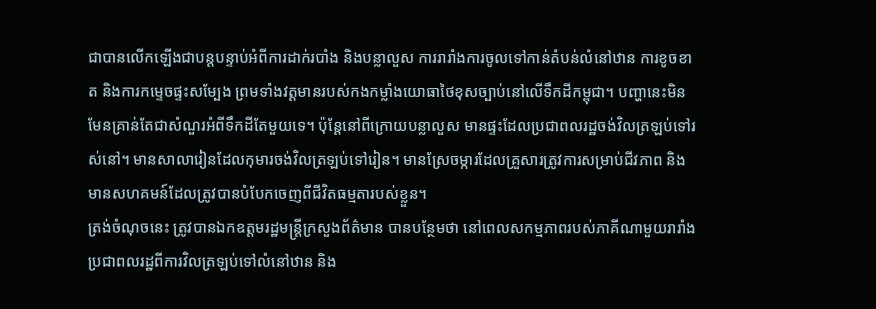ជាបានលើកឡើងជាបន្តបន្ទាប់អំពីការដាក់របាំង និងបន្លាលួស ការរារាំងការចូលទៅកាន់តំបន់លំនៅឋាន ការខូចខាត និងការកម្ទេចផ្ទះសម្បែង ព្រមទាំងវត្តមានរបស់កងកម្លាំងយោធាថៃខុសច្បាប់នៅលើទឹកដីកម្ពុជា។ បញ្ហានេះមិនមែនគ្រាន់តែជាសំណួរអំពីទឹកដីតែមួយទេ។ ប៉ុន្តែនៅពីក្រោយបន្លាលួស មានផ្ទះដែលប្រជាពលរដ្ឋចង់វិលត្រឡប់ទៅរស់នៅ។ មានសាលារៀនដែលកុមារចង់វិលត្រឡប់ទៅរៀន។ មានស្រែចម្ការដែលគ្រួសារត្រូវការសម្រាប់ជីវភាព និងមានសហគមន៍ដែលត្រូវបានបំបែកចេញពីជីវិតធម្មតារបស់ខ្លួន។
ត្រង់ចំណុចនេះ ត្រូវបានឯកឧត្តមរដ្ឋមន្ត្រីក្រសួងព័ត៌មាន បានបន្ថែមថា នៅពេលសកម្មភាពរបស់ភាគីណាមួយរារាំងប្រជាពលរដ្ឋពីការវិលត្រឡប់ទៅលំនៅឋាន និង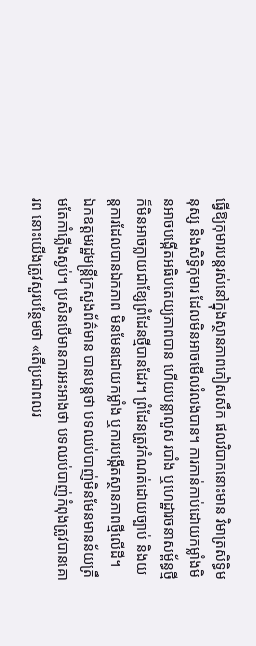ធ្វើឱ្យកុមារបន្តរស់នៅក្នុងស្ថានភាពភៀសសឹក ផលវិបាកនោះមាន វិមាត្រសិទ្ធិមនុស្ស និងសិទ្ធិកុមារ ដែលមិនអាចមើលរំលងបាន។ ការកាន់កាប់ដោយកម្លាំងមិនអាចបង្កើតអធិបតេយ្យភាពបាន ហើយបន្លាលួស របាំង ឬហេដ្ឋារចនាសម្ព័ន្ធថ្មី ក៏មិនអាចក្លាយជាខ្សែព្រំដែនថ្មីបានដែរ។ ព្រំដែនត្រូវកំណត់ដោយច្បាប់ និងយន្តការដែលបានឯកភាព មិនមែនដោយកម្លាំង ឬការបង្កើតស្ថានភាពថ្មីលើដី។
ឯកឧត្តមរដ្ឋមន្ត្រីក្រសួងព័ត៌មាន បានបន្តថា បទឈប់បាញ់មិនមែនមានន័យត្រឹមតែកាំភ្លើងស្ងប់។ ប្រសិនបើមានការអះអាងថា បទឈប់បាញ់កំពុងត្រូវបានគោរព នោះយើងត្រូវសួរបន្ថែមថា «តើប្រជាពលរ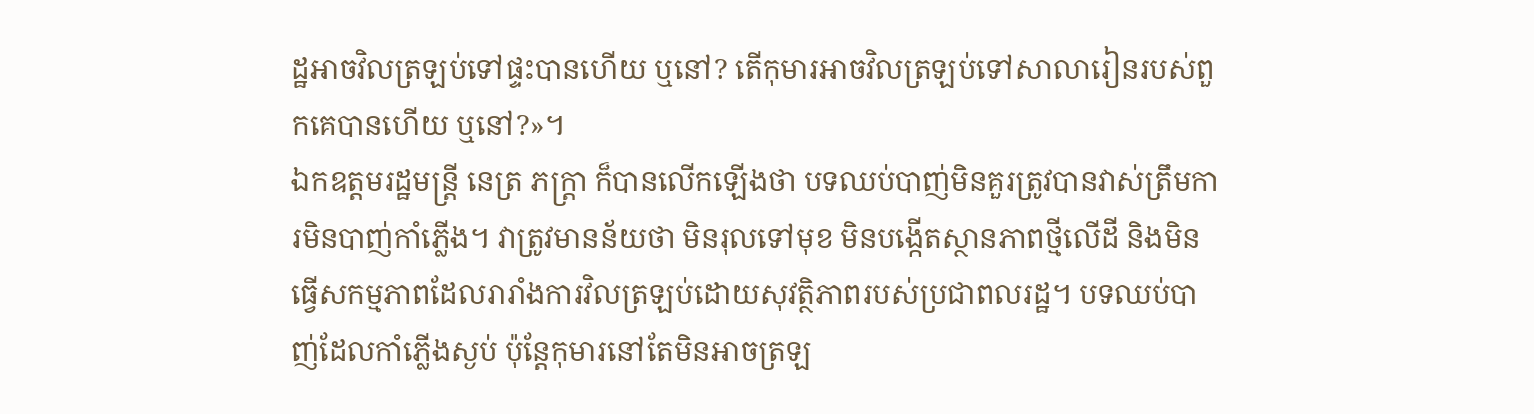ដ្ឋអាចវិលត្រឡប់ទៅផ្ទះបានហើយ ឬនៅ? តើកុមារអាចវិលត្រឡប់ទៅសាលារៀនរបស់ពួកគេបានហើយ ឬនៅ?»។
ឯកឧត្តមរដ្ឋមន្ត្រី នេត្រ ភក្ត្រា ក៏បានលើកឡើងថា បទឈប់បាញ់មិនគួរត្រូវបានវាស់ត្រឹមការមិនបាញ់កាំភ្លើង។ វាត្រូវមានន័យថា មិនរុលទៅមុខ មិនបង្កើតស្ថានភាពថ្មីលើដី និងមិនធ្វើសកម្មភាពដែលរារាំងការវិលត្រឡប់ដោយសុវត្ថិភាពរបស់ប្រជាពលរដ្ឋ។ បទឈប់បាញ់ដែលកាំភ្លើងស្ងប់ ប៉ុន្តែកុមារនៅតែមិនអាចត្រឡ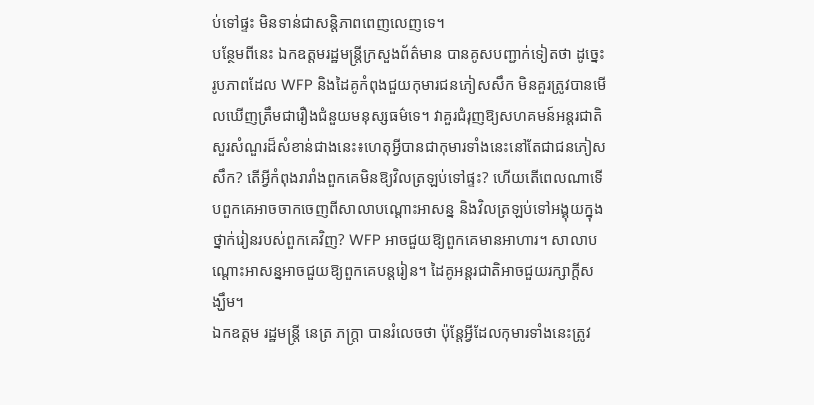ប់ទៅផ្ទះ មិនទាន់ជាសន្តិភាពពេញលេញទេ។
បន្ថែមពីនេះ ឯកឧត្តមរដ្ឋមន្ត្រីក្រសួងព័ត៌មាន បានគូសបញ្ជាក់ទៀតថា ដូច្នេះ រូបភាពដែល WFP និងដៃគូកំពុងជួយកុមារជនភៀសសឹក មិនគួរត្រូវបានមើលឃើញត្រឹមជារឿងជំនួយមនុស្សធម៌ទេ។ វាគួរជំរុញឱ្យសហគមន៍អន្តរជាតិសួរសំណួរដ៏សំខាន់ជាងនេះ៖ហេតុអ្វីបានជាកុមារទាំងនេះនៅតែជាជនភៀសសឹក? តើអ្វីកំពុងរារាំងពួកគេមិនឱ្យវិលត្រឡប់ទៅផ្ទះ? ហើយតើពេលណាទើបពួកគេអាចចាកចេញពីសាលាបណ្តោះអាសន្ន និងវិលត្រឡប់ទៅអង្គុយក្នុងថ្នាក់រៀនរបស់ពួកគេវិញ? WFP អាចជួយឱ្យពួកគេមានអាហារ។ សាលាបណ្តោះអាសន្នអាចជួយឱ្យពួកគេបន្តរៀន។ ដៃគូអន្តរជាតិអាចជួយរក្សាក្តីសង្ឃឹម។
ឯកឧត្តម រដ្ឋមន្ត្រី នេត្រ ភក្ត្រា បានរំលេចថា ប៉ុន្តែអ្វីដែលកុមារទាំងនេះត្រូវ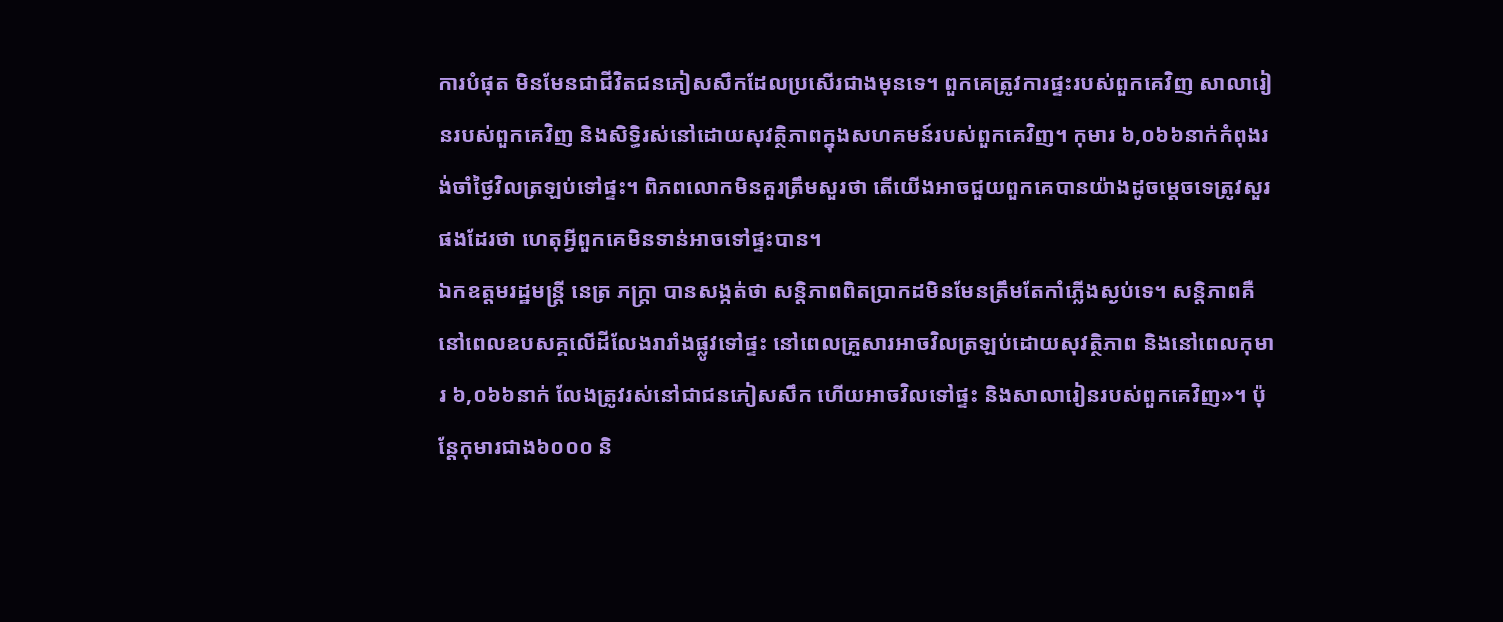ការបំផុត មិនមែនជាជីវិតជនភៀសសឹកដែលប្រសើរជាងមុនទេ។ ពួកគេត្រូវការផ្ទះរបស់ពួកគេវិញ សាលារៀនរបស់ពួកគេវិញ និងសិទ្ធិរស់នៅដោយសុវត្ថិភាពក្នុងសហគមន៍របស់ពួកគេវិញ។ កុមារ ៦,០៦៦នាក់កំពុងរង់ចាំថ្ងៃវិលត្រឡប់ទៅផ្ទះ។ ពិភពលោកមិនគួរត្រឹមសួរថា តើយើងអាចជួយពួកគេបានយ៉ាងដូចម្តេចទេត្រូវសួរផងដែរថា ហេតុអ្វីពួកគេមិនទាន់អាចទៅផ្ទះបាន។
ឯកឧត្តមរដ្ឋមន្ត្រី នេត្រ ភក្ត្រា បានសង្កត់ថា សន្តិភាពពិតប្រាកដមិនមែនត្រឹមតែកាំភ្លើងស្ងប់ទេ។ សន្តិភាពគឺនៅពេលឧបសគ្គលើដីលែងរារាំងផ្លូវទៅផ្ទះ នៅពេលគ្រួសារអាចវិលត្រឡប់ដោយសុវត្ថិភាព និងនៅពេលកុមារ ៦,០៦៦នាក់ លែងត្រូវរស់នៅជាជនភៀសសឹក ហើយអាចវិលទៅផ្ទះ និងសាលារៀនរបស់ពួកគេវិញ»។ ប៉ុន្តែកុមារជាង៦០០០ និ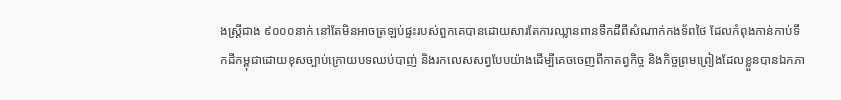ងស្រ្តីជាង ៩០០០នាក់ នៅតែមិនអាចត្រឡប់ផ្ទះរបស់ពួកគេបានដោយសារតែការឈ្លានពានទឹកដីពីសំណាក់កងទ័ពថៃ ដែលកំពុងកាន់កាប់ទឹកដីកម្ពុជាដោយខុសច្បាប់ក្រោយបទឈប់បាញ់ និងរកលេសសព្វបែបយ៉ាងដើម្បីគេចចេញពីកាតព្វកិច្ច និងកិច្ចព្រមព្រៀងដែលខ្លួនបានឯកភា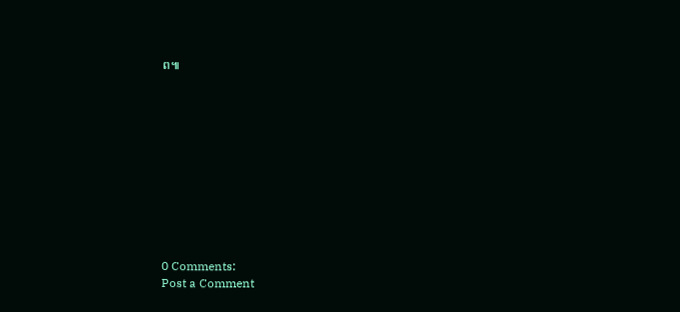ព៕











0 Comments:
Post a Comment